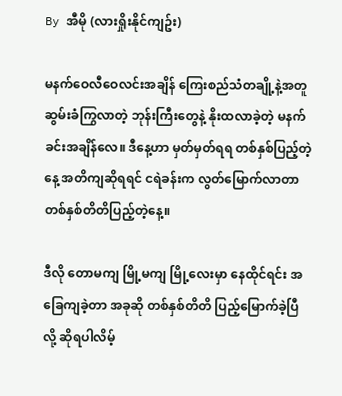By အီမို (လားရှိုးနိုင်ကျဥ်း)

မနက်ဝေလီဝေလင်းအချိန် ကြေးစည်သံတချို့နဲ့အတူ ဆွမ်းခံကြွလာတဲ့ ဘုန်းကြီးတွေနဲ့ နိုးထလာခဲ့တဲ့ မနက်ခင်းအချိန်‌လေ။ ဒီနေ့ဟာ မှတ်မှတ်ရရ တစ်နှစ်ပြည့်တဲ့ နေ့ အတိကျဆိုရရင် ငရဲခန်းက လွတ်မြောက်လာတာ တစ်နှစ်တိတိပြည့်တဲ့နေ့။

ဒီလို တောမကျ မြို့မကျ မြို့လေးမှာ နေထိုင်ရင်း အခြေကျခဲ့တာ အခုဆို တစ်နှစ်တိတိ ပြည့်မြောက်ခဲ့ပြီလို့ ဆိုရပါလိမ့်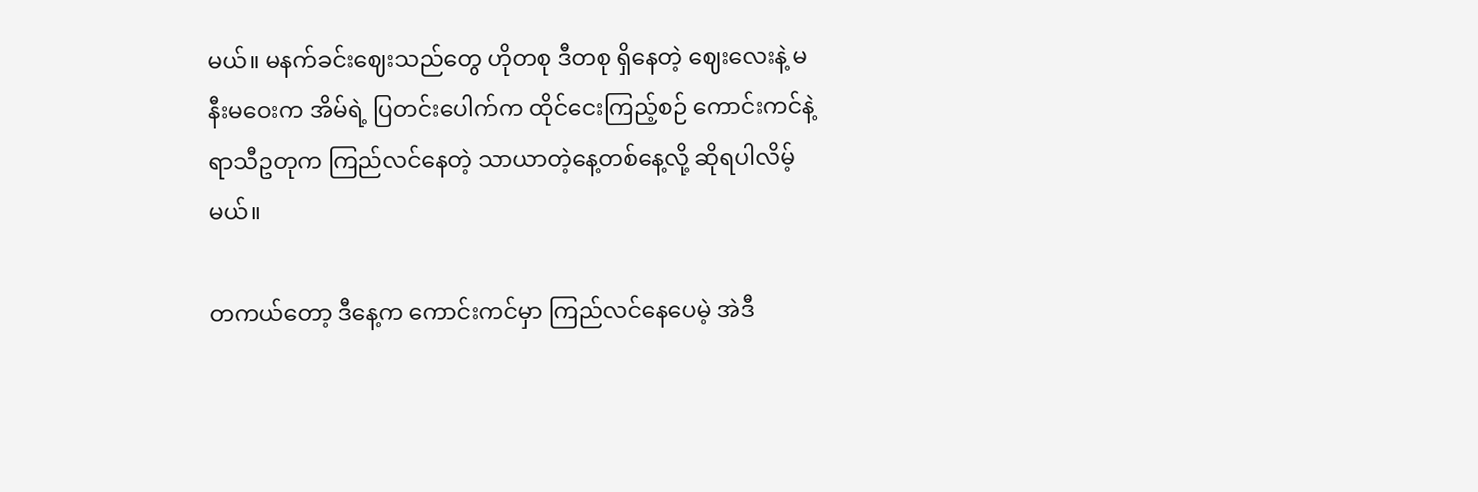မယ်။ မနက်ခင်းဈေးသည်တွေ ဟိုတစု ဒီတစု ရှိနေတဲ့ ဈေးလေးနဲ့ မနီးမဝေးက အိမ်ရဲ့ ပြတင်းပေါက်က ထိုင်ငေးကြည့်စဉ် ကောင်းကင်နဲ့ ရာသီဥတုက ကြည်လင်နေတဲ့ သာယာတဲ့နေ့တစ်နေ့လို့ ဆိုရပါလိမ့်မယ်။

တကယ်တော့ ဒီနေ့က ကောင်းကင်မှာ ကြည်လင်နေပေမဲ့ အဲဒီ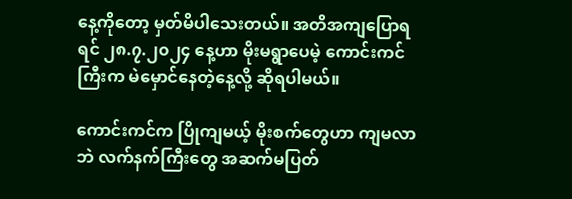နေ့ကိုတော့ မှတ်မိပါသေးတယ်။ အတိအကျပြောရရင် ၂၈.၇.၂၀၂၄ နေ့ဟာ မိုးမရွာပေမဲ့ ကောင်းကင်ကြီးက မဲမှောင်နေတဲ့နေ့လို့ ဆိုရပါမယ်။

ကောင်းကင်က ပြိုကျမယ့် မိုးစက်တွေဟာ ကျမလာဘဲ လက်နက်ကြီးတွေ အဆက်မပြတ်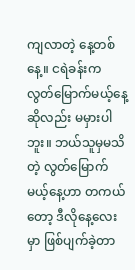ကျလာတဲ့ နေ့တစ်နေ့။ ငရဲခန်းက လွတ်မြောက်မယ့်နေ့ဆိုလည်း မမှားပါဘူး။ ဘယ်သူမှမသိတဲ့ လွတ်မြောက်မယ့်နေ့ဟာ တကယ်တော့ ဒီလိုနေ့လေးမှာ ဖြစ်ပျက်ခဲ့တာ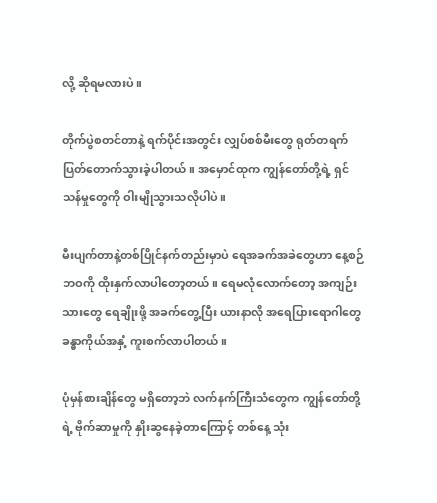လို့ ဆိုရမလားပဲ။

တိုက်ပွဲစတင်တာနဲ့ ရက်ပိုင်းအတွင်း လျှပ်စစ်မီးတွေ ရုတ်တရက် ပြတ်တောက်သွားခဲ့ပါတယ်။ အမှောင်ထုက ကျွန်တော်တို့ရဲ့ ရှင်သန်မှုတွေကို ဝါးမျိုသွားသလိုပါပဲ။

မီးပျက်တာနဲ့တစ်ပြိုင်နက်တည်းမှာပဲ ရေအခက်အခဲတွေဟာ နေ့စဉ်ဘဝကို ထိုးနှက်လာပါတော့တယ်။ ရေမလုံလောက်တော့ အကျဉ်းသားတွေ ရေချိုးဖို့ အခက်တွေ့ပြီး ယားနာလို အရေပြားရောဂါတွေ ခန္ဓာကိုယ်အနှံ့ ကူးစက်လာပါတယ်။

ပုံမှန်စားချိန်တွေ မရှိတော့ဘဲ လက်နက်ကြီးသံတွေက ကျွန်တော်တို့ရဲ့ ဗိုက်ဆာမှုကို နှိုးဆွနေခဲ့တာကြောင့် တစ်နေ့ သုံး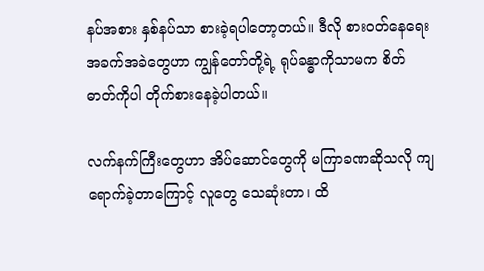နပ်အစား နှစ်နပ်သာ စားခဲ့ရပါတော့တယ်။ ဒီလို စားဝတ်နေရေး အခက်အခဲတွေဟာ ကျွန်တော်တို့ရဲ့ ရုပ်ခန္ဓာကိုသာမက စိတ်ဓာတ်ကိုပါ တိုက်စားနေခဲ့ပါတယ်။

လက်နက်ကြီးတွေဟာ အိပ်ဆောင်တွေကို မကြာခဏဆိုသလို ကျရောက်ခဲ့တာကြောင့် လူတွေ သေဆုံးတာ၊ ထိ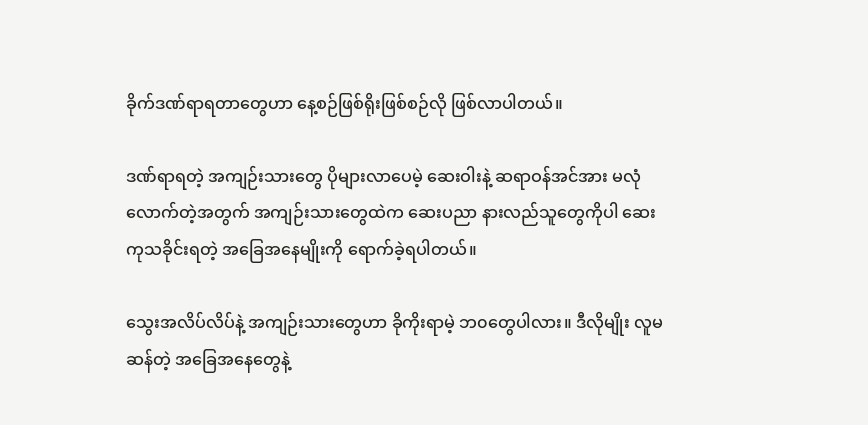ခိုက်ဒဏ်ရာရတာတွေဟာ နေ့စဉ်ဖြစ်ရိုးဖြစ်စဉ်လို ဖြစ်လာပါတယ်။

ဒဏ်ရာရတဲ့ အကျဉ်းသားတွေ ပိုများလာပေမဲ့ ဆေးဝါးနဲ့ ဆရာဝန်အင်အား မလုံလောက်တဲ့အတွက် အကျဉ်းသားတွေထဲက ဆေးပညာ နားလည်သူတွေကိုပါ ဆေးကုသခိုင်းရတဲ့ အခြေအနေမျိုးကို ရောက်ခဲ့ရပါတယ်။

သွေးအလိပ်လိပ်နဲ့ အကျဉ်းသားတွေဟာ ခိုကိုးရာမဲ့ ဘ၀တွေပါလား။ ဒီလိုမျိုး လူမဆန်တဲ့ အခြေအနေတွေနဲ့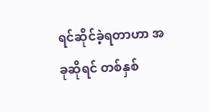ရင်ဆိုင်ခဲ့ရတာဟာ အခုဆိုရင် တစ်နှစ်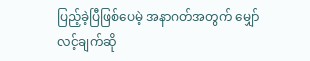ပြည့်ခဲ့ပြီဖြစ်ပေမဲ့ အနာဂတ်အတွက် မျှော်လင့်ချက်ဆို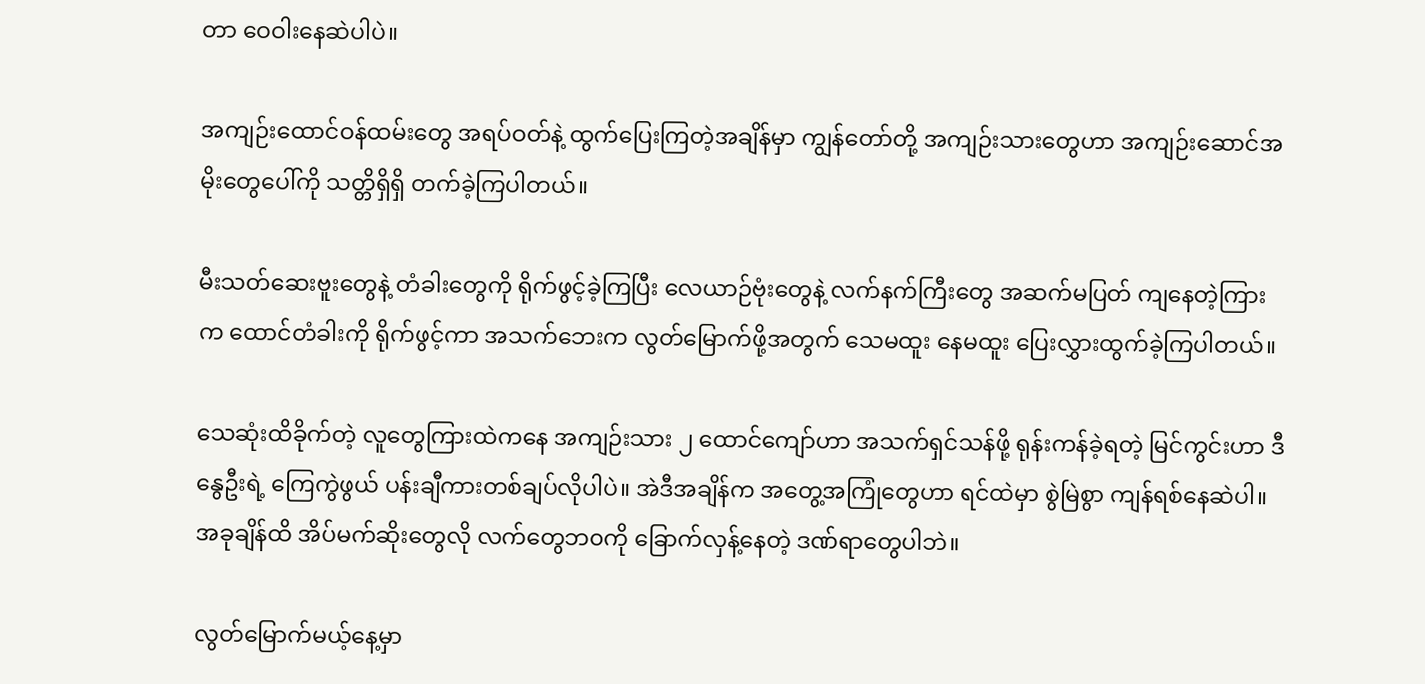တာ ဝေဝါးနေဆဲပါပဲ။

အကျဉ်းထောင်ဝန်ထမ်းတွေ အရပ်ဝတ်နဲ့ ထွက်ပြေးကြတဲ့အချိန်မှာ ကျွန်တော်တို့ အကျဉ်းသားတွေဟာ အကျဉ်းဆောင်အမိုးတွေပေါ်ကို သတ္တိရှိရှိ တက်ခဲ့ကြပါတယ်။

မီးသတ်ဆေးဗူးတွေနဲ့ တံခါးတွေကို ရိုက်ဖွင့်ခဲ့ကြပြီး လေယာဉ်ဗုံးတွေနဲ့ လက်နက်ကြီးတွေ အဆက်မပြတ် ကျနေတဲ့ကြားက ထောင်တံခါးကို ရိုက်ဖွင့်ကာ အသက်ဘေးက လွတ်မြောက်ဖို့အတွက် သေမထူး နေမထူး ပြေးလွှားထွက်ခဲ့ကြပါတယ်။

သေဆုံးထိခိုက်တဲ့ လူတွေကြားထဲကနေ အကျဉ်းသား ၂ ထောင်ကျော်ဟာ အသက်ရှင်သန်ဖို့ ရုန်းကန်ခဲ့ရတဲ့ မြင်ကွင်းဟာ ဒီနွေဦးရဲ့ ကြေကွဲဖွယ် ပန်းချီကားတစ်ချပ်လိုပါပဲ။ အဲဒီအချိန်က အတွေ့အကြုံတွေဟာ ရင်ထဲမှာ စွဲမြဲစွာ ကျန်ရစ်နေဆဲပါ။ အခုချိန်ထိ အိပ်မက်ဆိုးတွေလို လက်တွေဘ၀ကို ခြောက်လှန့်နေတဲ့ ဒဏ်ရာတွေပါဘဲ။

လွတ်မြောက်မယ့်နေ့မှာ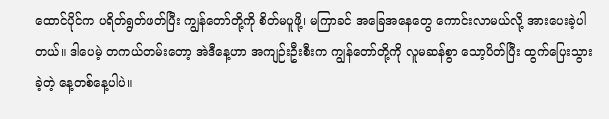ထောင်ပိုင်က ပရိတ်ရွတ်ဖတ်ပြီး ကျွန်တော်တို့ကို စိတ်မပူဖို့၊ မကြာခင် အခြေအနေတွေ ကောင်းလာမယ်လို့ အားပေးခဲ့ပါတယ်။ ဒါပေမဲ့ တကယ်တမ်းတော့ အဲဒီနေ့ဟာ အကျဉ်းဦးစီးက ကျွန်တော်တို့ကို လူမဆန်စွာ သော့ပိတ်ပြီး ထွက်ပြေးသွားခဲ့တဲ့ နေ့တစ်နေ့ပါပဲ။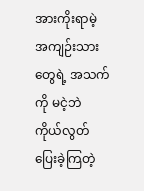အားကိုးရာမဲ့ အကျဉ်းသားတွေရဲ့ အသက်ကို မငဲ့ဘဲ ကိုယ်လွတ်ပြေးခဲ့ကြတဲ့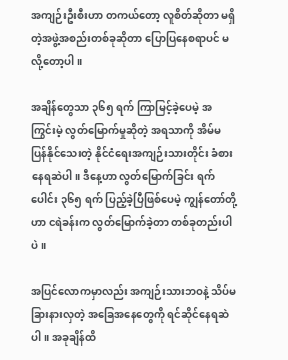အကျဉ်းဦးစီးဟာ တကယ်တော့ လူစိတ်ဆိုတာ မရှိတဲ့အဖွဲ့အစည်းတစ်ခုဆိုတာ ပြောပြနေစရာပင် မလို့တော့ပါ။

အချိန်တွေသာ ၃၆၅ ရက် ကြာမြင့်ခဲ့ပေမဲ့ အကြွင်းမဲ့ လွတ်မြောက်မှုဆိုတဲ့ အရသာကို အိမ်မပြန်နိုင်သေးတဲ့ နိုင်ငံရေးအကျဉ်းသားတိုင်း ခံစားနေရဆဲပါ။ ဒီနေ့ဟာ လွတ်မြောက်ခြင်း ရက်ပေါင်း ၃၆၅ ရက် ပြည့်ခဲ့ပြီဖြစ်ပေမဲ့ ကျွန်တော်တို့ဟာ ငရဲခန်းက လွတ်မြောက်ခဲ့တာ တစ်ခုတည်းပါပဲ။

အပြင်လောကမှာလည်း အကျဉ်းသားဘဝနဲ့ သိပ်မခြားနားလှတဲ့ အခြေအနေတွေကို ရင်ဆိုင်နေရဆဲပါ။ အခုချိန်ထိ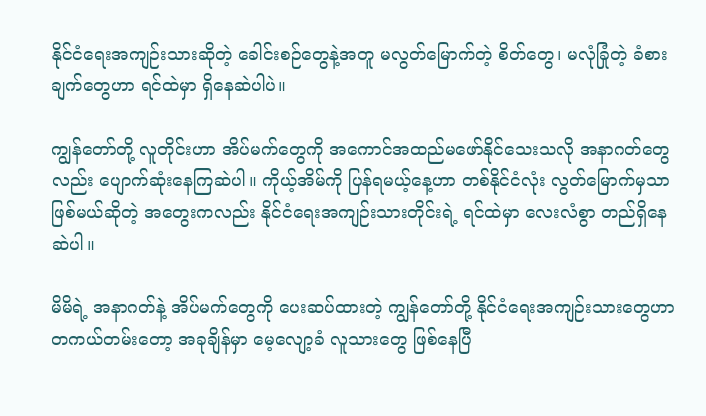နိုင်ငံရေးအကျဉ်းသားဆိုတဲ့ ခေါင်းစဉ်တွေနဲ့အတူ မလွတ်မြောက်တဲ့ စိတ်တွေ၊ မလုံခြုံတဲ့ ခံစားချက်တွေဟာ ရင်ထဲမှာ ရှိနေဆဲပါပဲ။

ကျွန်တော်တို့ လူတိုင်းဟာ အိပ်မက်တွေကို အကောင်အထည်မဖော်နိုင်သေးသလို အနာဂတ်တွေလည်း ပျောက်ဆုံးနေကြဆဲပါ။ ကိုယ့်အိမ်ကို ပြန်ရမယ့်နေ့ဟာ တစ်နိုင်ငံလုံး လွတ်မြောက်မှသာ ဖြစ်မယ်ဆိုတဲ့ အတွေးကလည်း နိုင်ငံရေးအကျဉ်းသားတိုင်းရဲ့ ရင်ထဲမှာ လေးလံစွာ တည်ရှိနေဆဲပါ။

မိမိရဲ့ အနာဂတ်နဲ့ အိပ်မက်တွေကို ပေးဆပ်ထားတဲ့ ကျွန်တော်တို့ နိုင်ငံရေးအကျဉ်းသားတွေဟာ တကယ်တမ်းတော့ အခုချိန်မှာ မေ့လျော့ခံ လူသားတွေ ဖြစ်နေပြီ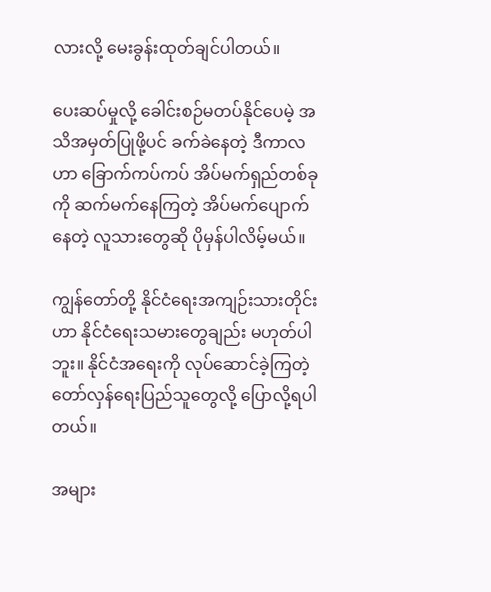လားလို့ မေးခွန်းထုတ်ချင်ပါတယ်။

ပေးဆပ်မှုလို့ ခေါင်းစဉ်မတပ်နိုင်ပေမဲ့ အသိအမှတ်ပြုဖို့ပင် ခက်ခဲနေတဲ့ ဒီကာလဟာ ခြောက်ကပ်ကပ် အိပ်မက်ရှည်တစ်ခုကို ဆက်မက်နေကြတဲ့ အိပ်မက်ပျောက်နေတဲ့ လူသားတွေဆို ပိုမှန်ပါလိမ့်မယ်။

ကျွန်တော်တို့ နိုင်ငံရေးအကျဉ်းသားတိုင်းဟာ နိုင်ငံရေးသမားတွေချည်း မဟုတ်ပါဘူး။ နိုင်ငံအရေးကို လုပ်ဆောင်ခဲ့ကြတဲ့ တော်လှန်ရေးပြည်သူတွေလို့ ပြောလို့ရပါတယ်။

အများ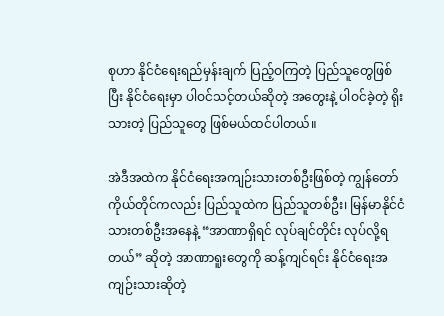စုဟာ နိုင်ငံရေးရည်မှန်းချက် ပြည့်ဝကြတဲ့ ပြည်သူတွေဖြစ်ပြီး နိုင်ငံရေးမှာ ပါဝင်သင့်တယ်ဆိုတဲ့ အတွေးနဲ့ ပါဝင်ခဲ့တဲ့ ရိုးသားတဲ့ ပြည်သူတွေ ဖြစ်မယ်ထင်ပါတယ်။

အဲဒီအထဲက နိုင်ငံရေးအကျဉ်းသားတစ်ဦးဖြစ်တဲ့ ကျွန်တော်ကိုယ်တိုင်ကလည်း ပြည်သူထဲက ပြည်သူတစ်ဦး၊ မြန်မာနိုင်ငံသားတစ်ဦးအနေနဲ့ “အာဏာရှိရင် လုပ်ချင်တိုင်း လုပ်လို့ရတယ်” ဆိုတဲ့ အာဏာရူးတွေကို ဆန့်ကျင်ရင်း နိုင်ငံရေးအကျဉ်းသားဆိုတဲ့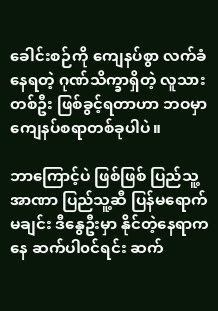ခေါင်းစဉ်ကို ကျေနပ်စွာ လက်ခံနေရတဲ့ ဂုဏ်သိက္ခာရှိတဲ့ လူသားတစ်ဦး ဖြစ်ခွင့်ရတာဟာ ဘဝမှာ ကျေနပ်စရာတစ်ခုပါပဲ။

ဘာကြောင့်ပဲ ဖြစ်ဖြစ် ပြည်သူ့အာဏာ ပြည်သူ့ဆီ ပြန်မရောက်မချင်း ဒီနွေဦးမှာ နိုင်တဲ့နေရာကနေ ဆက်ပါ၀င်ရင်း ဆက်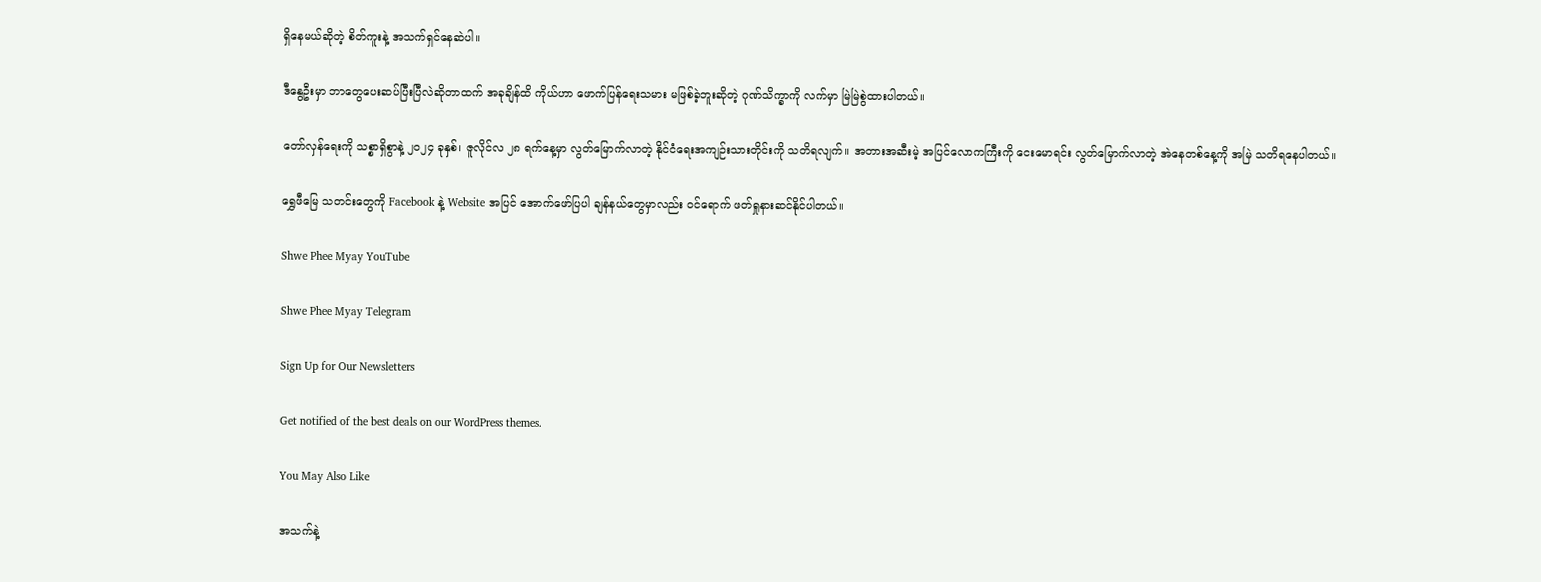ရှိနေမယ်ဆိုတဲ့ စိတ်ကူးနဲ့ အသက်ရှင်နေဆဲပါ။

ဒီနွေဦးမှာ ဘာတွေပေးဆပ်ပြီးပြီလဲဆိုတာထက် အခုချိန်ထိ ကိုယ်ဟာ ဖောက်ပြန်ရေးသမား မဖြစ်ခဲ့ဘူးဆိုတဲ့ ဂုဏ်သိက္ခာကို လက်မှာ မြဲမြဲစွဲထားပါတယ်။

တော်လှန်ရေးကို သစ္စာရှိစွာနဲ့ ၂၀၂၄ ခုနှစ်၊ ဇူလိုင်လ ၂၈ ရက်နေ့မှာ လွတ်မြောက်လာတဲ့ နိုင်ငံရေးအကျဉ်းသားတိုင်းကို သတိရလျက်။ အတားအဆီးမဲ့ အပြင်လောကကြီးကို ငေးမောရင်း လွတ်မြောက်လာတဲ့ အဲနေတစ်နေ့ကို အမြဲ သတိရနေပါတယ်။

ရွှေဖီမြေ သတင်းတွေကို Facebook နဲ့ Website အပြင် အောက်ဖော်ပြပါ ချန်နယ်တွေမှာလည်း ဝင်ရောက် ဖတ်ရှုနားဆင်နိုင်ပါတယ်။

Shwe Phee Myay YouTube

Shwe Phee Myay Telegram

Sign Up for Our Newsletters

Get notified of the best deals on our WordPress themes.

You May Also Like

အသက်နဲ့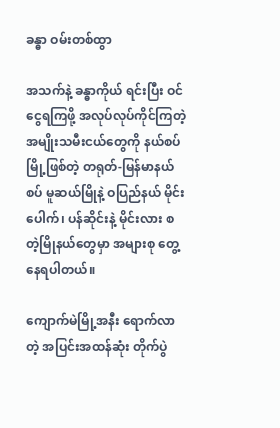ခန္ဓာ ဝမ်းတစ်ထွာ

အသက်နဲ့ ခန္ဓာကိုယ် ရင်းပြီး ဝင်ငွေရကြဖို့ အလုပ်လုပ်ကိုင်ကြတဲ့ အမျိုးသမီးငယ်တွေကို နယ်စပ်မြို့ဖြစ်တဲ့ တရုတ်-မြန်မာနယ်စပ် မူဆယ်မြိုနဲ့ ဝပြည်နယ် မိုင်းပေါက်၊ ပန်ဆိုင်းနဲ့ မိုင်းလား စတဲ့မြိုနယ်‌တွေမှာ အများစု တွေ့နေရပါတယ်။

ကျောက်မဲမြို့အနီး ရောက်လာတဲ့ အပြင်းအထန်ဆုံး တိုက်ပွဲ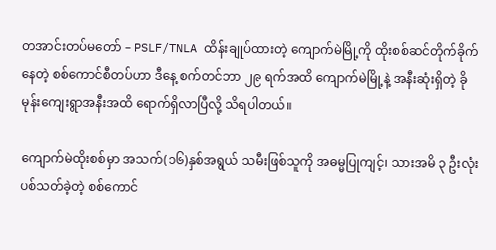တအာင်းတပ်မတော် – PSLF/TNLA ထိန်းချုပ်ထားတဲ့ ကျောက်မဲမြို့ကို ထိုးစစ်ဆင်တိုက်ခိုက်နေတဲ့ စစ်ကောင်စီတပ်ဟာ ဒီနေ့ စက်တင်ဘာ ၂၉ ရက်အထိ ကျောက်မဲမြို့နဲ့ အနီးဆုံးရှိတဲ့ ခိုမုန်းကျေးရွာအနီးအထိ ရောက်ရှိလာပြီလို့ သိရပါတယ်။

ကျောက်မဲထိုးစစ်မှာ အသက်(၁၆)နှစ်အရွယ် သမီးဖြစ်သူကို အဓမ္မပြုကျင့်၊ သားအမိ ၃ ဦးလုံး ပစ်သတ်ခဲ့တဲ့ စစ်ကောင်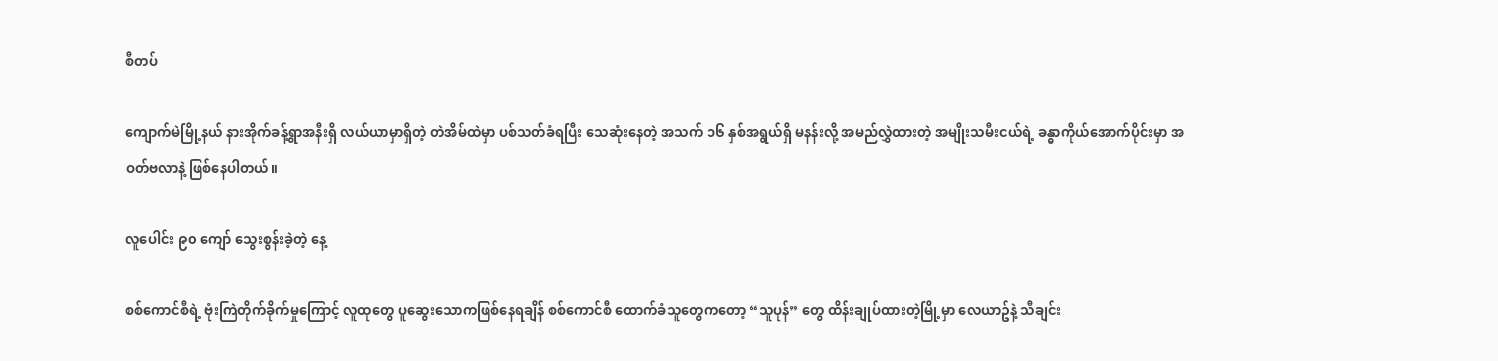စီတပ်

ကျောက်မဲမြို့နယ် နားအိုက်ခန့်ရွာအနီးရှိ လယ်ယာမှာရှိတဲ့ တဲအိမ်ထဲမှာ ပစ်သတ်ခံရပြီး သေဆုံးနေတဲ့ အသက် ၁၆ နှစ်အရွယ်ရှိ မနန်းလို့ အမည်လွှဲထားတဲ့ အမျိုးသမီးငယ်ရဲ့ ခန္ဓာကိုယ်အောက်ပိုင်းမှာ အဝတ်ဗလာနဲ့ ဖြစ်နေပါတယ်။

လူပေါင်း ၉၀ ကျော် သွေးစွန်းခဲ့တဲ့ နေ့

စစ်ကောင်စီရဲ့ ဗုံးကြဲတိုက်ခိုက်မှုကြောင့် လူထုတွေ ပူဆွေးသောကဖြစ်နေရချိန် စစ်ကောင်စီ ထောက်ခံသူတွေကတော့ “သူပုန်” တွေ ထိန်းချုပ်ထားတဲ့မြို့မှာ လေယာဥ်နဲ့ သီချင်း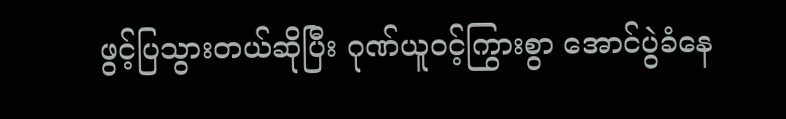ဖွင့်ပြသွားတယ်ဆိုပြီး ဂုဏ်ယူဝင့်ကြွားစွာ အောင်ပွဲခံနေ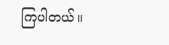ကြပါတယ်။